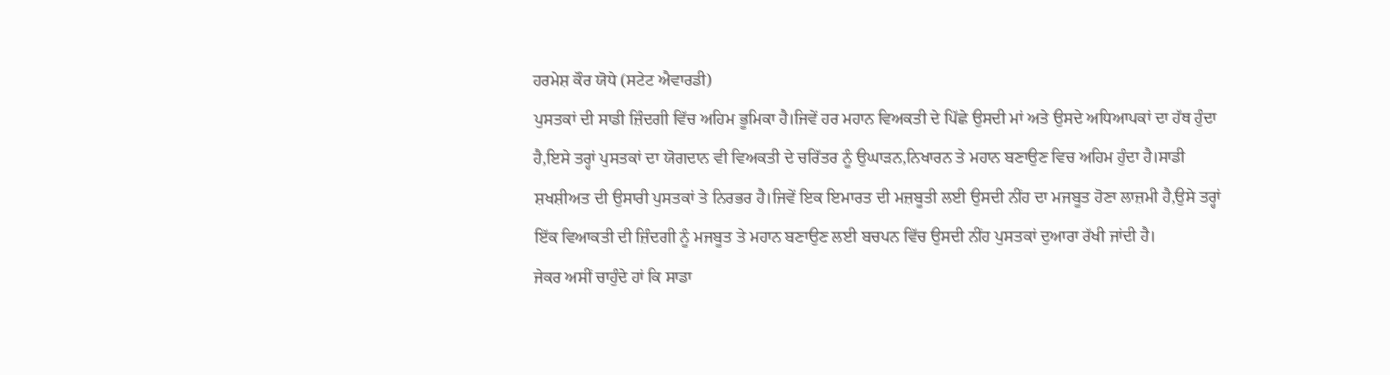ਹਰਮੇਸ਼ ਕੌਰ ਯੋਧੇ (ਸਟੇਟ ਐਵਾਰਡੀ)
ਪੁਸਤਕਾਂ ਦੀ ਸਾਡੀ ਜ਼ਿੰਦਗੀ ਵਿੱਚ ਅਹਿਮ ਭੂਮਿਕਾ ਹੈ।ਜਿਵੇਂ ਹਰ ਮਹਾਨ ਵਿਅਕਤੀ ਦੇ ਪਿੱਛੇ ਉਸਦੀ ਮਾਂ ਅਤੇ ਉਸਦੇ ਅਧਿਆਪਕਾਂ ਦਾ ਹੱਥ ਹੁੰਦਾ ਹੈ,ਇਸੇ ਤਰ੍ਹਾਂ ਪੁਸਤਕਾਂ ਦਾ ਯੋਗਦਾਨ ਵੀ ਵਿਅਕਤੀ ਦੇ ਚਰਿੱਤਰ ਨੂੰ ਉਘਾੜਨ,ਨਿਖਾਰਨ ਤੇ ਮਹਾਨ ਬਣਾਉਣ ਵਿਚ ਅਹਿਮ ਹੁੰਦਾ ਹੈ।ਸਾਡੀ ਸ਼ਖਸ਼ੀਅਤ ਦੀ ਉਸਾਰੀ ਪੁਸਤਕਾਂ ਤੇ ਨਿਰਭਰ ਹੈ।ਜਿਵੇਂ ਇਕ ਇਮਾਰਤ ਦੀ ਮਜ਼ਬੂਤੀ ਲਈ ਉਸਦੀ ਨੀਂਹ ਦਾ ਮਜਬੂਤ ਹੋਣਾ ਲਾਜ਼ਮੀ ਹੈ,ਉਸੇ ਤਰ੍ਹਾਂ ਇੱਕ ਵਿਆਕਤੀ ਦੀ ਜ਼ਿੰਦਗੀ ਨੂੰ ਮਜਬੂਤ ਤੇ ਮਹਾਨ ਬਣਾਉਣ ਲਈ ਬਚਪਨ ਵਿੱਚ ਉਸਦੀ ਨੀਂਹ ਪੁਸਤਕਾਂ ਦੁਆਰਾ ਰੱਖੀ ਜਾਂਦੀ ਹੈ।
ਜੇਕਰ ਅਸੀਂ ਚਾਹੁੰਦੇ ਹਾਂ ਕਿ ਸਾਡਾ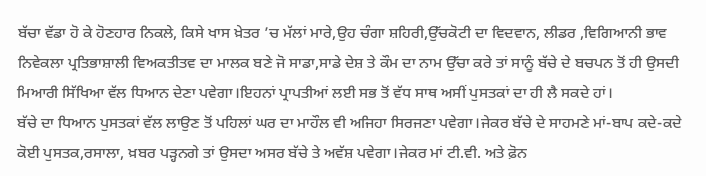ਬੱਚਾ ਵੱਡਾ ਹੋ ਕੇ ਹੋਣਹਾਰ ਨਿਕਲੇ, ਕਿਸੇ ਖਾਸ ਖ਼ੇਤਰ ’ਚ ਮੱਲਾਂ ਮਾਰੇ,ਉਹ ਚੰਗਾ ਸ਼ਹਿਰੀ,ਉੱਚਕੋਟੀ ਦਾ ਵਿਦਵਾਨ, ਲੀਡਰ ,ਵਿਗਿਆਨੀ ਭਾਵ ਨਿਵੇਕਲਾ ਪ੍ਰਤਿਭਾਸ਼ਾਲੀ ਵਿਅਕਤੀਤਵ ਦਾ ਮਾਲਕ ਬਣੇ ਜੋ ਸਾਡਾ,ਸਾਡੇ ਦੇਸ਼ ਤੇ ਕੌਮ ਦਾ ਨਾਮ ਉੱਚਾ ਕਰੇ ਤਾਂ ਸਾਨੂੰ ਬੱਚੇ ਦੇ ਬਚਪਨ ਤੋਂ ਹੀ ਉਸਦੀ ਮਿਆਰੀ ਸਿੱਖਿਆ ਵੱਲ ਧਿਆਨ ਦੇਣਾ ਪਵੇਗਾ।ਇਹਨਾਂ ਪ੍ਰਾਪਤੀਆਂ ਲਈ ਸਭ ਤੋਂ ਵੱਧ ਸਾਥ ਅਸੀਂ ਪੁਸਤਕਾਂ ਦਾ ਹੀ ਲੈ ਸਕਦੇ ਹਾਂ।
ਬੱਚੇ ਦਾ ਧਿਆਨ ਪੁਸਤਕਾਂ ਵੱਲ ਲਾਉਣ ਤੋਂ ਪਹਿਲਾਂ ਘਰ ਦਾ ਮਾਹੌਲ ਵੀ ਅਜਿਹਾ ਸਿਰਜਣਾ ਪਵੇਗਾ।ਜੇਕਰ ਬੱਚੇ ਦੇ ਸਾਹਮਣੇ ਮਾਂ-ਬਾਪ ਕਦੇ-ਕਦੇ ਕੋਈ ਪੁਸਤਕ,ਰਸਾਲਾ, ਖ਼ਬਰ ਪੜ੍ਹਨਗੇ ਤਾਂ ਉਸਦਾ ਅਸਰ ਬੱਚੇ ਤੇ ਅਵੱਸ਼ ਪਵੇਗਾ।ਜੇਕਰ ਮਾਂ ਟੀ.ਵੀ. ਅਤੇ ਫ਼ੋਨ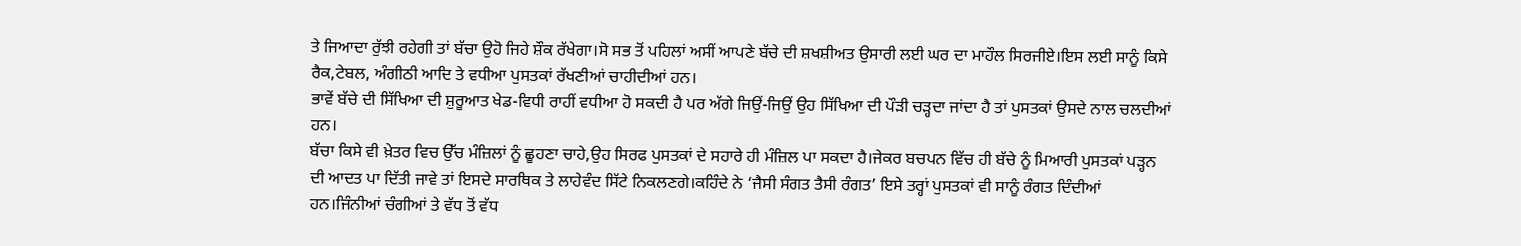ਤੇ ਜਿਆਦਾ ਰੁੱਝੀ ਰਹੇਗੀ ਤਾਂ ਬੱਚਾ ਉਹੋ ਜਿਹੇ ਸ਼ੌਕ ਰੱਖੇਗਾ।ਸੋ ਸਭ ਤੋਂ ਪਹਿਲਾਂ ਅਸੀਂ ਆਪਣੇ ਬੱਚੇ ਦੀ ਸ਼ਖਸ਼ੀਅਤ ਉਸਾਰੀ ਲਈ ਘਰ ਦਾ ਮਾਹੌਲ ਸਿਰਜੀਏ।ਇਸ ਲਈ ਸਾਨੂੰ ਕਿਸੇ ਰੈਕ,ਟੇਬਲ, ਅੰਗੀਠੀ ਆਦਿ ਤੇ ਵਧੀਆ ਪੁਸਤਕਾਂ ਰੱਖਣੀਆਂ ਚਾਹੀਦੀਆਂ ਹਨ।
ਭਾਵੇਂ ਬੱਚੇ ਦੀ ਸਿੱਖਿਆ ਦੀ ਸ਼ੁਰੂਆਤ ਖੇਡ-ਵਿਧੀ ਰਾਹੀਂ ਵਧੀਆ ਹੋ ਸਕਦੀ ਹੈ ਪਰ ਅੱਗੇ ਜਿਉਂ-ਜਿਉਂ ਉਹ ਸਿੱਖਿਆ ਦੀ ਪੌੜੀ ਚੜ੍ਹਦਾ ਜਾਂਦਾ ਹੈ ਤਾਂ ਪੁਸਤਕਾਂ ਉਸਦੇ ਨਾਲ ਚਲਦੀਆਂ ਹਨ।
ਬੱਚਾ ਕਿਸੇ ਵੀ ਖ਼ੇਤਰ ਵਿਚ ਉੱਚ ਮੰਜ਼ਿਲਾਂ ਨੂੰ ਛੂਹਣਾ ਚਾਹੇ,ਉਹ ਸਿਰਫ ਪੁਸਤਕਾਂ ਦੇ ਸਹਾਰੇ ਹੀ ਮੰਜ਼ਿਲ ਪਾ ਸਕਦਾ ਹੈ।ਜੇਕਰ ਬਚਪਨ ਵਿੱਚ ਹੀ ਬੱਚੇ ਨੂੰ ਮਿਆਰੀ ਪੁਸਤਕਾਂ ਪੜ੍ਹਨ ਦੀ ਆਦਤ ਪਾ ਦਿੱਤੀ ਜਾਵੇ ਤਾਂ ਇਸਦੇ ਸਾਰਥਿਕ ਤੇ ਲਾਹੇਵੰਦ ਸਿੱਟੇ ਨਿਕਲਣਗੇ।ਕਹਿੰਦੇ ਨੇ ‘ਜੈਸੀ ਸੰਗਤ ਤੈਸੀ ਰੰਗਤ’ ਇਸੇ ਤਰ੍ਹਾਂ ਪੁਸਤਕਾਂ ਵੀ ਸਾਨੂੰ ਰੰਗਤ ਦਿੰਦੀਆਂ ਹਨ।ਜਿੰਨੀਆਂ ਚੰਗੀਆਂ ਤੇ ਵੱਧ ਤੋਂ ਵੱਧ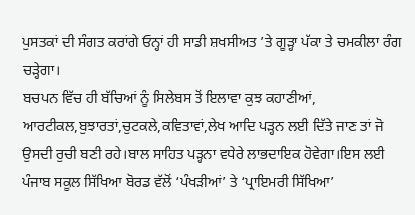ਪੁਸਤਕਾਂ ਦੀ ਸੰਗਤ ਕਰਾਂਗੇ ਓਨ੍ਹਾਂ ਹੀ ਸਾਡੀ ਸ਼ਖਸੀਅਤ ’ਤੇ ਗੂੜ੍ਹਾ ਪੱਕਾ ਤੇ ਚਮਕੀਲਾ ਰੰਗ ਚੜ੍ਹੇਗਾ।
ਬਚਪਨ ਵਿੱਚ ਹੀ ਬੱਚਿਆਂ ਨੂੰ ਸਿਲੇਬਸ ਤੋਂ ਇਲਾਵਾ ਕੁਝ ਕਹਾਣੀਆਂ, ਆਰਟੀਕਲ,ਬੁਝਾਰਤਾਂ,ਚੁਟਕਲੇ,ਕਵਿਤਾਵਾਂ,ਲੇਖ ਆਦਿ ਪੜ੍ਹਨ ਲਈ ਦਿੱਤੇ ਜਾਣ ਤਾਂ ਜੋ ਉਸਦੀ ਰੁਚੀ ਬਣੀ ਰਹੇ।ਬਾਲ ਸਾਹਿਤ ਪੜ੍ਹਨਾ ਵਧੇਰੇ ਲਾਭਦਾਇਕ ਹੋਵੇਗਾ।ਇਸ ਲਈ ਪੰਜਾਬ ਸਕੂਲ ਸਿੱਖਿਆ ਬੋਰਡ ਵੱਲੋਂ ‘ਪੰਖੜੀਆਂ’ ਤੇ ‘ਪ੍ਰਾਇਮਰੀ ਸਿੱਖਿਆ’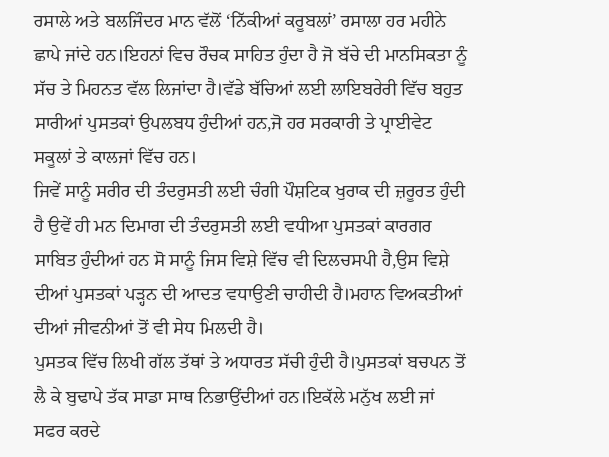ਰਸਾਲੇ ਅਤੇ ਬਲਜਿੰਦਰ ਮਾਨ ਵੱਲੋਂ ‘ਨਿੱਕੀਆਂ ਕਰੂਬਲਾਂ’ ਰਸਾਲਾ ਹਰ ਮਹੀਨੇ ਛਾਪੇ ਜਾਂਦੇ ਹਨ।ਇਹਨਾਂ ਵਿਚ ਰੌਚਕ ਸਾਹਿਤ ਹੁੰਦਾ ਹੈ ਜੋ ਬੱਚੇ ਦੀ ਮਾਨਸਿਕਤਾ ਨੂੰ ਸੱਚ ਤੇ ਮਿਹਨਤ ਵੱਲ ਲਿਜਾਂਦਾ ਹੈ।ਵੱਡੇ ਬੱਚਿਆਂ ਲਈ ਲਾਇਬਰੇਰੀ ਵਿੱਚ ਬਹੁਤ ਸਾਰੀਆਂ ਪੁਸਤਕਾਂ ਉਪਲਬਧ ਹੁੰਦੀਆਂ ਹਨ,ਜੋ ਹਰ ਸਰਕਾਰੀ ਤੇ ਪ੍ਰਾਈਵੇਟ ਸਕੂਲਾਂ ਤੇ ਕਾਲਜਾਂ ਵਿੱਚ ਹਨ।
ਜਿਵੇਂ ਸਾਨੂੰ ਸਰੀਰ ਦੀ ਤੰਦਰੁਸਤੀ ਲਈ ਚੰਗੀ ਪੌਸ਼ਟਿਕ ਖੁਰਾਕ ਦੀ ਜ਼ਰੂਰਤ ਹੁੰਦੀ ਹੈ ਉਵੇਂ ਹੀ ਮਨ ਦਿਮਾਗ ਦੀ ਤੰਦਰੁਸਤੀ ਲਈ ਵਧੀਆ ਪੁਸਤਕਾਂ ਕਾਰਗਰ ਸਾਬਿਤ ਹੁੰਦੀਆਂ ਹਨ ਸੋ ਸਾਨੂੰ ਜਿਸ ਵਿਸ਼ੇ ਵਿੱਚ ਵੀ ਦਿਲਚਸਪੀ ਹੈ,ਉਸ ਵਿਸ਼ੇ ਦੀਆਂ ਪੁਸਤਕਾਂ ਪੜ੍ਹਨ ਦੀ ਆਦਤ ਵਧਾਉਣੀ ਚਾਹੀਦੀ ਹੈ।ਮਹਾਨ ਵਿਅਕਤੀਆਂ ਦੀਆਂ ਜੀਵਨੀਆਂ ਤੋਂ ਵੀ ਸੇਧ ਮਿਲਦੀ ਹੈ।
ਪੁਸਤਕ ਵਿੱਚ ਲਿਖੀ ਗੱਲ ਤੱਥਾਂ ਤੇ ਅਧਾਰਤ ਸੱਚੀ ਹੁੰਦੀ ਹੈ।ਪੁਸਤਕਾਂ ਬਚਪਨ ਤੋਂ ਲੈ ਕੇ ਬੁਢਾਪੇ ਤੱਕ ਸਾਡਾ ਸਾਥ ਨਿਭਾਉਂਦੀਆਂ ਹਨ।ਇਕੱਲੇ ਮਨੁੱਖ ਲਈ ਜਾਂ ਸਫਰ ਕਰਦੇ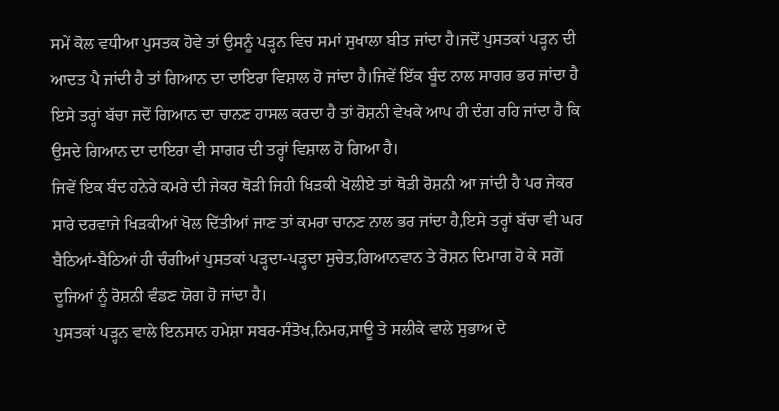ਸਮੇਂ ਕੋਲ ਵਧੀਆ ਪੁਸਤਕ ਹੋਵੇ ਤਾਂ ਉਸਨੂੰ ਪੜ੍ਹਨ ਵਿਚ ਸਮਾਂ ਸੁਖਾਲਾ ਬੀਤ ਜਾਂਦਾ ਹੈ।ਜਦੋਂ ਪੁਸਤਕਾਂ ਪੜ੍ਹਨ ਦੀ ਆਦਤ ਪੈ ਜਾਂਦੀ ਹੈ ਤਾਂ ਗਿਆਨ ਦਾ ਦਾਇਰਾ ਵਿਸ਼ਾਲ ਹੋ ਜਾਂਦਾ ਹੈ।ਜਿਵੇਂ ਇੱਕ ਬੂੰਦ ਨਾਲ ਸਾਗਰ ਭਰ ਜਾਂਦਾ ਹੈ ਇਸੇ ਤਰ੍ਹਾਂ ਬੱਚਾ ਜਦੋਂ ਗਿਆਨ ਦਾ ਚਾਨਣ ਹਾਸਲ ਕਰਦਾ ਹੈ ਤਾਂ ਰੋਸ਼ਨੀ ਵੇਖਕੇ ਆਪ ਹੀ ਦੰਗ ਰਹਿ ਜਾਂਦਾ ਹੈ ਕਿ ਉਸਦੇ ਗਿਆਨ ਦਾ ਦਾਇਰਾ ਵੀ ਸਾਗਰ ਦੀ ਤਰ੍ਹਾਂ ਵਿਸ਼ਾਲ ਹੋ ਗਿਆ ਹੈ।
ਜਿਵੇਂ ਇਕ ਬੰਦ ਹਨੇਰੇ ਕਮਰੇ ਦੀ ਜੇਕਰ ਥੋੜੀ ਜਿਹੀ ਖਿੜਕੀ ਖੋਲੀਏ ਤਾਂ ਥੋੜੀ ਰੋਸ਼ਨੀ ਆ ਜਾਂਦੀ ਹੈ ਪਰ ਜੇਕਰ ਸਾਰੇ ਦਰਵਾਜੇ ਖਿੜਕੀਆਂ ਖੋਲ ਦਿੱਤੀਆਂ ਜਾਣ ਤਾਂ ਕਮਰਾ ਚਾਨਣ ਨਾਲ ਭਰ ਜਾਂਦਾ ਹੈ,ਇਸੇ ਤਰ੍ਹਾਂ ਬੱਚਾ ਵੀ ਘਰ ਬੈਠਿਆਂ-ਬੈਠਿਆਂ ਹੀ ਚੰਗੀਆਂ ਪੁਸਤਕਾਂ ਪੜ੍ਹਦਾ-ਪੜ੍ਹਦਾ ਸੁਚੇਤ,ਗਿਆਨਵਾਨ ਤੇ ਰੋਸ਼ਨ ਦਿਮਾਗ ਹੋ ਕੇ ਸਗੋਂ ਦੂਜਿਆਂ ਨੂੰ ਰੋਸ਼ਨੀ ਵੰਡਣ ਯੋਗ ਹੋ ਜਾਂਦਾ ਹੈ।
ਪੁਸਤਕਾਂ ਪੜ੍ਹਨ ਵਾਲੇ ਇਨਸਾਨ ਹਮੇਸ਼ਾ ਸਬਰ-ਸੰਤੋਖ,ਨਿਮਰ,ਸਾਊ ਤੇ ਸਲੀਕੇ ਵਾਲੇ ਸੁਭਾਅ ਦੇ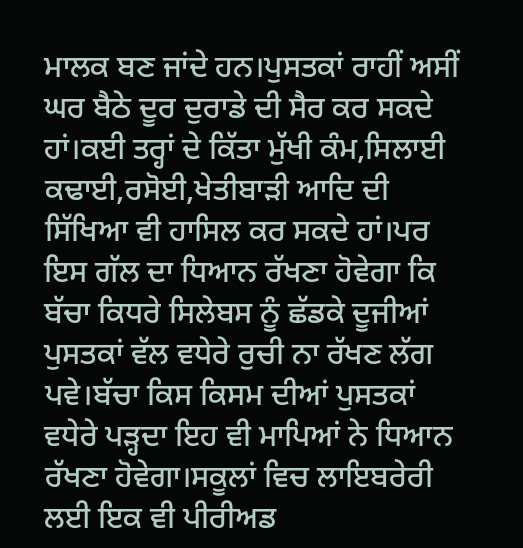ਮਾਲਕ ਬਣ ਜਾਂਦੇ ਹਨ।ਪੁਸਤਕਾਂ ਰਾਹੀਂ ਅਸੀਂ ਘਰ ਬੈਠੇ ਦੂਰ ਦੁਰਾਡੇ ਦੀ ਸੈਰ ਕਰ ਸਕਦੇ ਹਾਂ।ਕਈ ਤਰ੍ਹਾਂ ਦੇ ਕਿੱਤਾ ਮੁੱਖੀ ਕੰਮ,ਸਿਲਾਈ ਕਢਾਈ,ਰਸੋਈ,ਖੇਤੀਬਾੜੀ ਆਦਿ ਦੀ ਸਿੱਖਿਆ ਵੀ ਹਾਸਿਲ ਕਰ ਸਕਦੇ ਹਾਂ।ਪਰ ਇਸ ਗੱਲ ਦਾ ਧਿਆਨ ਰੱਖਣਾ ਹੋਵੇਗਾ ਕਿ ਬੱਚਾ ਕਿਧਰੇ ਸਿਲੇਬਸ ਨੂੰ ਛੱਡਕੇ ਦੂਜੀਆਂ ਪੁਸਤਕਾਂ ਵੱਲ ਵਧੇਰੇ ਰੁਚੀ ਨਾ ਰੱਖਣ ਲੱਗ ਪਵੇ।ਬੱਚਾ ਕਿਸ ਕਿਸਮ ਦੀਆਂ ਪੁਸਤਕਾਂ ਵਧੇਰੇ ਪੜ੍ਹਦਾ ਇਹ ਵੀ ਮਾਪਿਆਂ ਨੇ ਧਿਆਨ ਰੱਖਣਾ ਹੋਵੇਗਾ।ਸਕੂਲਾਂ ਵਿਚ ਲਾਇਬਰੇਰੀ ਲਈ ਇਕ ਵੀ ਪੀਰੀਅਡ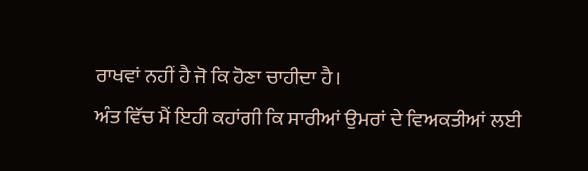ਰਾਖਵਾਂ ਨਹੀਂ ਹੈ ਜੋ ਕਿ ਹੋਣਾ ਚਾਹੀਦਾ ਹੈ।
ਅੰਤ ਵਿੱਚ ਮੈਂ ਇਹੀ ਕਹਾਂਗੀ ਕਿ ਸਾਰੀਆਂ ਉਮਰਾਂ ਦੇ ਵਿਅਕਤੀਆਂ ਲਈ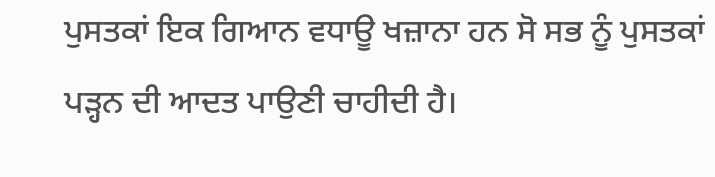ਪੁਸਤਕਾਂ ਇਕ ਗਿਆਨ ਵਧਾਊ ਖਜ਼ਾਨਾ ਹਨ ਸੋ ਸਭ ਨੂੰ ਪੁਸਤਕਾਂ ਪੜ੍ਹਨ ਦੀ ਆਦਤ ਪਾਉਣੀ ਚਾਹੀਦੀ ਹੈ।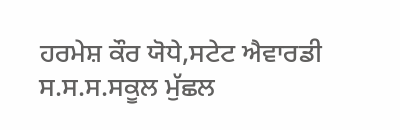ਹਰਮੇਸ਼ ਕੌਰ ਯੋਧੇ,ਸਟੇਟ ਐਵਾਰਡੀ
ਸ.ਸ.ਸ.ਸਕੂਲ ਮੁੱਛਲ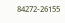84272-26155